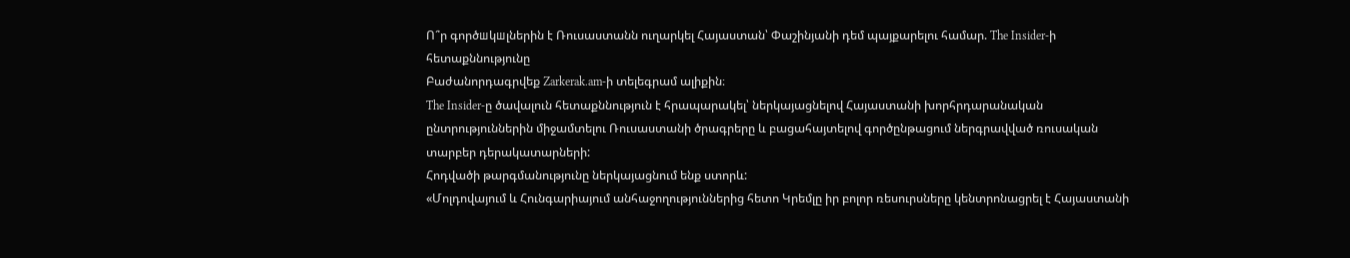Ո՞ր գործшկшլներին է Ռուսաստանն ուղարկել Հայաստան՝ Փաշինյանի դեմ պայքարելու համար. The Insider-ի հետաքննությունը
Բաժանորդագրվեք Zarkerak.am-ի տելեգրամ ալիքին։
The Insider-ը ծավալուն հետաքննություն է հրապարակել՝ ներկայացնելով Հայաստանի խորհրդարանական ընտրություններին միջամտելու Ռուսաստանի ծրագրերը և բացահայտելով գործընթացում ներգրավված ռուսական տարբեր դերակատարների:
Հոդվածի թարգմանությունը ներկայացնում ենք ստորև:
«Մոլդովայում և Հունգարիայում անհաջողություններից հետո Կրեմլը իր բոլոր ռեսուրսները կենտրոնացրել է Հայաստանի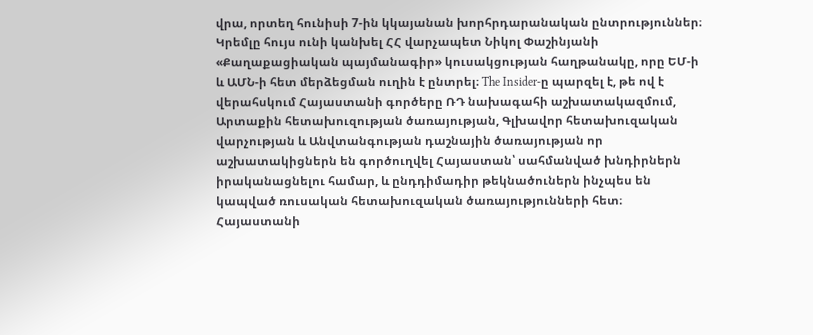վրա, որտեղ հունիսի 7-ին կկայանան խորհրդարանական ընտրություններ։ Կրեմլը հույս ունի կանխել ՀՀ վարչապետ Նիկոլ Փաշինյանի «Քաղաքացիական պայմանագիր» կուսակցության հաղթանակը, որը ԵՄ-ի և ԱՄՆ-ի հետ մերձեցման ուղին է ընտրել։ The Insider-ը պարզել է, թե ով է վերահսկում Հայաստանի գործերը ՌԴ նախագահի աշխատակազմում, Արտաքին հետախուզության ծառայության, Գլխավոր հետախուզական վարչության և Անվտանգության դաշնային ծառայության որ աշխատակիցներն են գործուղվել Հայաստան՝ սահմանված խնդիրներն իրականացնելու համար, և ընդդիմադիր թեկնածուներն ինչպես են կապված ռուսական հետախուզական ծառայությունների հետ։
Հայաստանի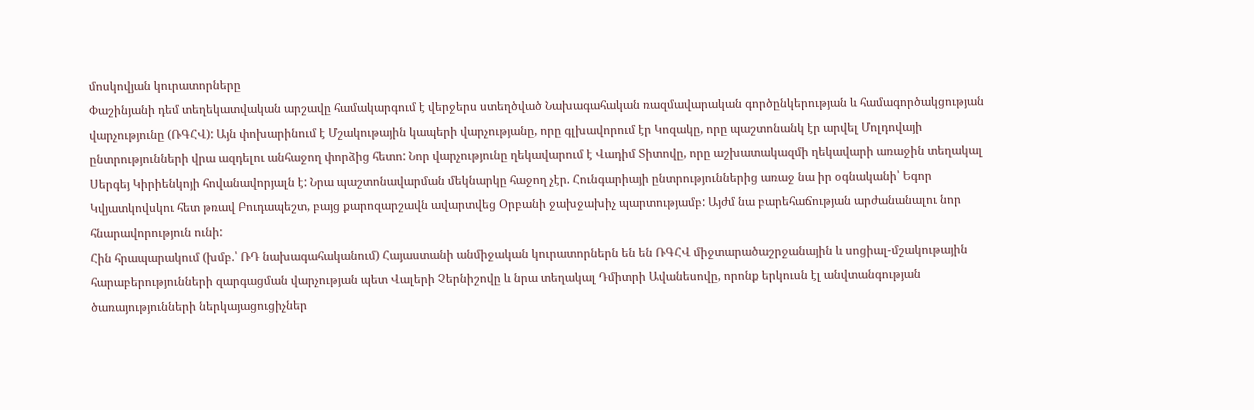մոսկովյան կուրատորները
Փաշինյանի դեմ տեղեկատվական արշավը համակարգում է վերջերս ստեղծված Նախագահական ռազմավարական գործընկերության և համագործակցության վարչությունը (ՌԳՀՎ): Այն փոխարինում է Մշակութային կապերի վարչությանը, որը գլխավորում էր Կոզակը, որը պաշտոնանկ էր արվել Մոլդովայի ընտրությունների վրա ազդելու անհաջող փորձից հետո: Նոր վարչությունը ղեկավարում է Վադիմ Տիտովը, որը աշխատակազմի ղեկավարի առաջին տեղակալ Սերգեյ Կիրիենկոյի հովանավորյալն է: Նրա պաշտոնավարման մեկնարկը հաջող չէր. Հունգարիայի ընտրություններից առաջ նա իր օգնականի՝ Եգոր Կվյատկովսկու հետ թռավ Բուդապեշտ, բայց քարոզարշավն ավարտվեց Օրբանի ջախջախիչ պարտությամբ: Այժմ նա բարեհաճության արժանանալու նոր հնարավորություն ունի:
Հին հրապարակում (խմբ.՝ ՌԴ նախագահականում) Հայաստանի անմիջական կուրատորներն են են ՌԳՀՎ միջտարածաշրջանային և սոցիալ-մշակութային հարաբերությունների զարգացման վարչության պետ Վալերի Չերնիշովը և նրա տեղակալ Դմիտրի Ավանեսովը, որոնք երկուսն էլ անվտանգության ծառայությունների ներկայացուցիչներ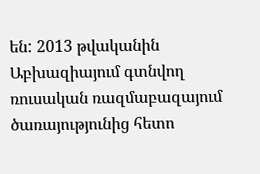են: 2013 թվականին Աբխազիայում գտնվող ռուսական ռազմաբազայում ծառայությունից հետո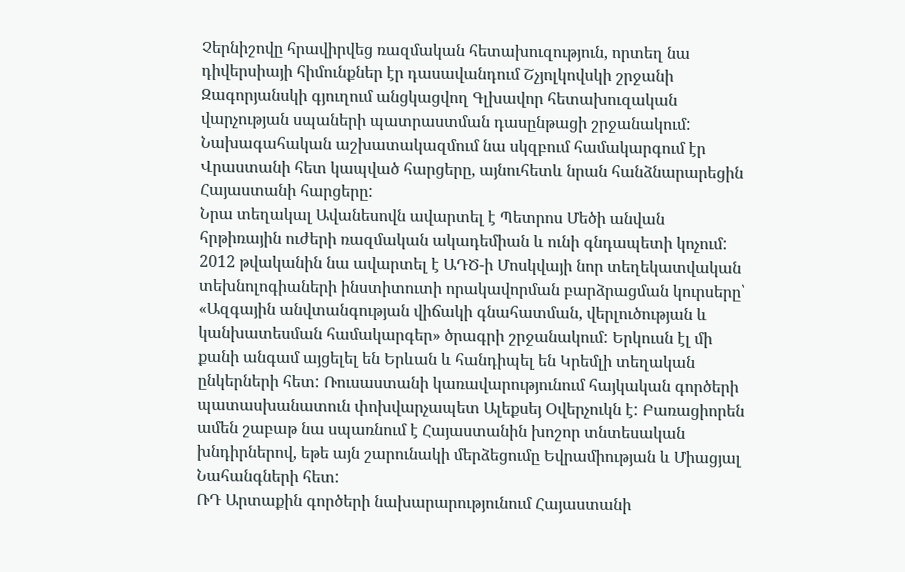Չերնիշովը հրավիրվեց ռազմական հետախուզություն, որտեղ նա դիվերսիայի հիմունքներ էր դասավանդում Շչյոլկովսկի շրջանի Զագորյանսկի գյուղում անցկացվող Գլխավոր հետախուզական վարչության սպաների պատրաստման դասընթացի շրջանակում: Նախագահական աշխատակազմում նա սկզբում համակարգում էր Վրաստանի հետ կապված հարցերը, այնուհետև նրան հանձնարարեցին Հայաստանի հարցերը:
Նրա տեղակալ Ավանեսովն ավարտել է Պետրոս Մեծի անվան հրթիռային ուժերի ռազմական ակադեմիան և ունի գնդապետի կոչում:
2012 թվականին նա ավարտել է ԱԴԾ-ի Մոսկվայի նոր տեղեկատվական տեխնոլոգիաների ինստիտուտի որակավորման բարձրացման կուրսերը՝ «Ազգային անվտանգության վիճակի գնահատման, վերլուծության և կանխատեսման համակարգեր» ծրագրի շրջանակում: Երկուսն էլ մի քանի անգամ այցելել են Երևան և հանդիպել են Կրեմլի տեղական ընկերների հետ: Ռուսաստանի կառավարությունում հայկական գործերի պատասխանատուն փոխվարչապետ Ալեքսեյ Օվերչուկն է: Բառացիորեն ամեն շաբաթ նա սպառնում է Հայաստանին խոշոր տնտեսական խնդիրներով, եթե այն շարունակի մերձեցումը Եվրամիության և Միացյալ Նահանգների հետ:
ՌԴ Արտաքին գործերի նախարարությունում Հայաստանի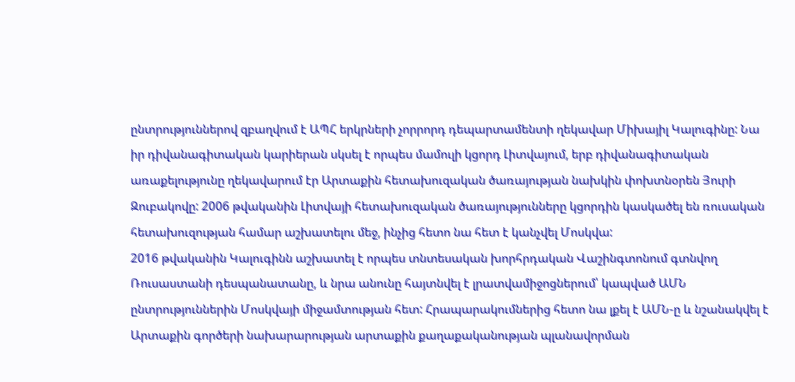ընտրություններով զբաղվում է ԱՊՀ երկրների չորրորդ դեպարտամենտի ղեկավար Միխայիլ Կալուգինը: Նա իր դիվանագիտական կարիերան սկսել է որպես մամուլի կցորդ Լիտվայում, երբ դիվանագիտական առաքելությունը ղեկավարում էր Արտաքին հետախուզական ծառայության նախկին փոխտնօրեն Յուրի Զուբակովը: 2006 թվականին Լիտվայի հետախուզական ծառայությունները կցորդին կասկածել են ռուսական հետախուզության համար աշխատելու մեջ, ինչից հետո նա հետ է կանչվել Մոսկվա:
2016 թվականին Կալուգինն աշխատել է որպես տնտեսական խորհրդական Վաշինգտոնում գտնվող Ռուսաստանի դեսպանատանը, և նրա անունը հայտնվել է լրատվամիջոցներում՝ կապված ԱՄՆ ընտրություններին Մոսկվայի միջամտության հետ: Հրապարակումներից հետո նա լքել է ԱՄՆ-ը և նշանակվել է Արտաքին գործերի նախարարության արտաքին քաղաքականության պլանավորման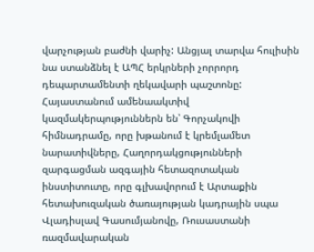վարչության բաժնի վարիչ: Անցյալ տարվա հուլիսին նա ստանձնել է ԱՊՀ երկրների չորրորդ դեպարտամենտի ղեկավարի պաշտոնը:
Հայաստանում ամենաակտիվ կազմակերպություններն են՝ Գորչակովի հիմնադրամը, որը խթանում է կրեմլամետ նարատիվները, Հաղորդակցությունների զարգացման ազգային հետազոտական ինստիտուտը, որը գլխավորում է Արտաքին հետախուզական ծառայության կադրային սպա Վլադիսլավ Գասումյանովը, Ռուսաստանի ռազմավարական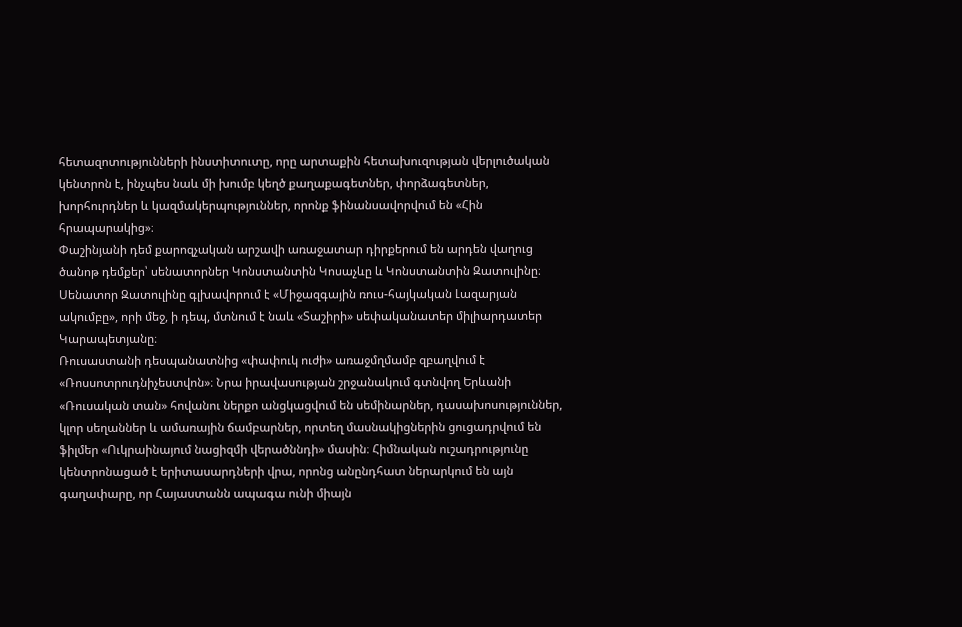հետազոտությունների ինստիտուտը, որը արտաքին հետախուզության վերլուծական կենտրոն է, ինչպես նաև մի խումբ կեղծ քաղաքագետներ, փորձագետներ, խորհուրդներ և կազմակերպություններ, որոնք ֆինանսավորվում են «Հին հրապարակից»։
Փաշինյանի դեմ քարոզչական արշավի առաջատար դիրքերում են արդեն վաղուց ծանոթ դեմքեր՝ սենատորներ Կոնստանտին Կոսաչևը և Կոնստանտին Զատուլինը։ Սենատոր Զատուլինը գլխավորում է «Միջազգային ռուս-հայկական Լազարյան ակումբը», որի մեջ, ի դեպ, մտնում է նաև «Տաշիրի» սեփականատեր միլիարդատեր Կարապետյանը։
Ռուսաստանի դեսպանատնից «փափուկ ուժի» առաջմղմամբ զբաղվում է «Ռոսսոտրուդնիչեստվոն»։ Նրա իրավասության շրջանակում գտնվող Երևանի «Ռուսական տան» հովանու ներքո անցկացվում են սեմինարներ, դասախոսություններ, կլոր սեղաններ և ամառային ճամբարներ, որտեղ մասնակիցներին ցուցադրվում են ֆիլմեր «Ուկրաինայում նացիզմի վերածննդի» մասին։ Հիմնական ուշադրությունը կենտրոնացած է երիտասարդների վրա, որոնց անընդհատ ներարկում են այն գաղափարը, որ Հայաստանն ապագա ունի միայն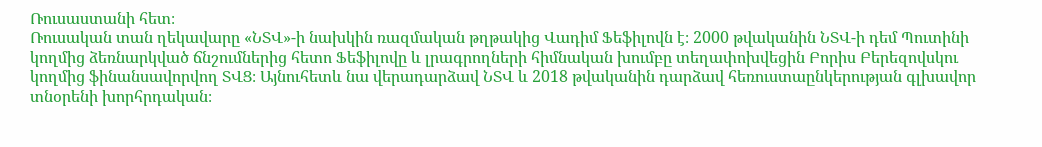Ռուսաստանի հետ։
Ռուսական տան ղեկավարը «ՆՏՎ»-ի նախկին ռազմական թղթակից Վադիմ Ֆեֆիլովն է։ 2000 թվականին ՆՏՎ-ի դեմ Պուտինի կողմից ձեռնարկված ճնշումներից հետո Ֆեֆիլովը և լրագրողների հիմնական խումբը տեղափոխվեցին Բորիս Բերեզովսկու կողմից ֆինանսավորվող ՏՎՑ։ Այնուհետև նա վերադարձավ ՆՏՎ և 2018 թվականին դարձավ հեռուստաընկերության գլխավոր տնօրենի խորհրդական։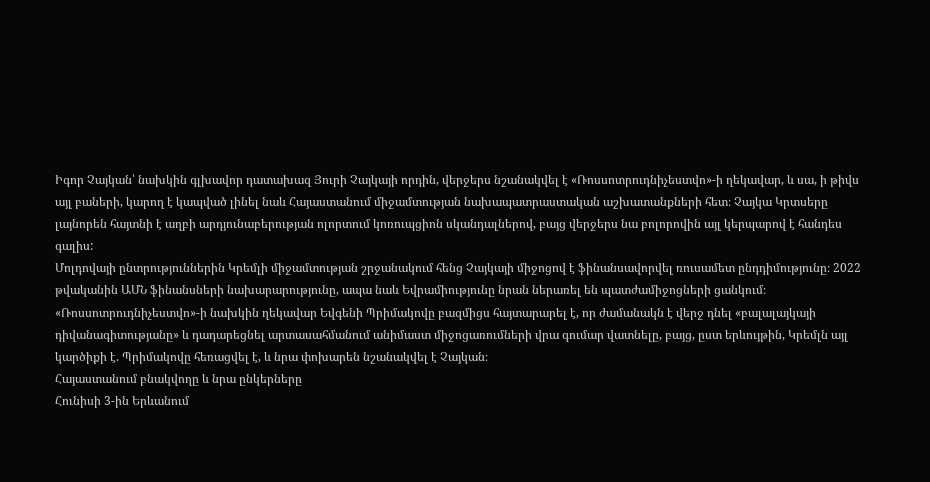Իգոր Չայկան՝ նախկին գլխավոր դատախազ Յուրի Չայկայի որդին, վերջերս նշանակվել է «Ռոսսոտրուդնիչեստվո»-ի ղեկավար, և սա, ի թիվս այլ բաների, կարող է կապված լինել նաև Հայաստանում միջամտության նախապատրաստական աշխատանքների հետ։ Չայկա Կրտսերը լայնորեն հայտնի է աղբի արդյունաբերության ոլորտում կոռուպցիոն սկանդալներով, բայց վերջերս նա բոլորովին այլ կերպարով է հանդես գալիս:
Մոլդովայի ընտրություններին Կրեմլի միջամտության շրջանակում հենց Չայկայի միջոցով է ֆինանսավորվել ռուսամետ ընդդիմությունը։ 2022 թվականին ԱՄՆ ֆինանսների նախարարությունը, ապա նաև Եվրամիությունը նրան ներառել են պատժամիջոցների ցանկում։ «Ռոսսոտրուդնիչեստվո»-ի նախկին ղեկավար Եվգենի Պրիմակովը բազմիցս հայտարարել է, որ ժամանակն է վերջ դնել «բալալայկայի դիվանագիտությանը» և դադարեցնել արտասահմանում անիմաստ միջոցառումների վրա գումար վատնելը, բայց, ըստ երևույթին, Կրեմլն այլ կարծիքի է. Պրիմակովը հեռացվել է, և նրա փոխարեն նշանակվել է Չայկան։
Հայաստանում բնակվողը և նրա ընկերները
Հունիսի 3-ին Երևանում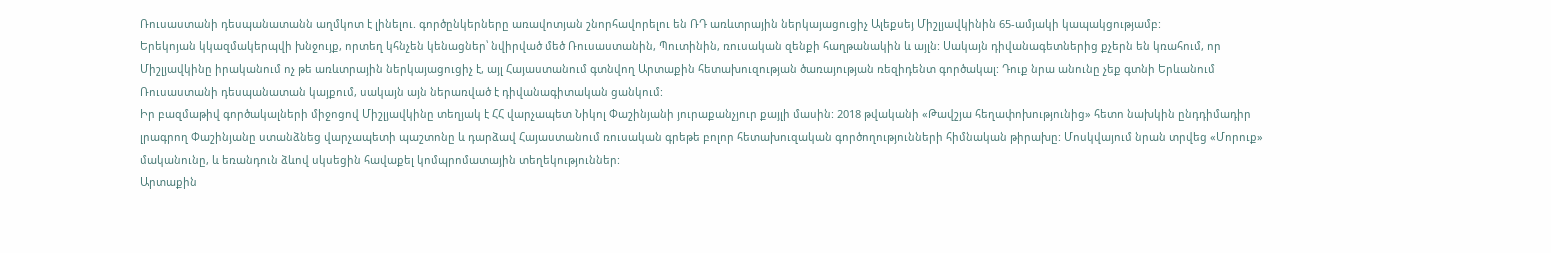Ռուսաստանի դեսպանատանն աղմկոտ է լինելու. գործընկերները առավոտյան շնորհավորելու են ՌԴ առևտրային ներկայացուցիչ Ալեքսեյ Միշլյավկինին 65-ամյակի կապակցությամբ:
Երեկոյան կկազմակերպվի խնջույք, որտեղ կհնչեն կենացներ՝ նվիրված մեծ Ռուսաստանին, Պուտինին, ռուսական զենքի հաղթանակին և այլն: Սակայն դիվանագետներից քչերն են կռահում, որ Միշլյավկինը իրականում ոչ թե առևտրային ներկայացուցիչ է, այլ Հայաստանում գտնվող Արտաքին հետախուզության ծառայության ռեզիդենտ գործակալ: Դուք նրա անունը չեք գտնի Երևանում Ռուսաստանի դեսպանատան կայքում, սակայն այն ներառված է դիվանագիտական ցանկում:
Իր բազմաթիվ գործակալների միջոցով Միշլյավկինը տեղյակ է ՀՀ վարչապետ Նիկոլ Փաշինյանի յուրաքանչյուր քայլի մասին: 2018 թվականի «Թավշյա հեղափոխությունից» հետո նախկին ընդդիմադիր լրագրող Փաշինյանը ստանձնեց վարչապետի պաշտոնը և դարձավ Հայաստանում ռուսական գրեթե բոլոր հետախուզական գործողությունների հիմնական թիրախը: Մոսկվայում նրան տրվեց «Մորուք» մականունը, և եռանդուն ձևով սկսեցին հավաքել կոմպրոմատային տեղեկություններ:
Արտաքին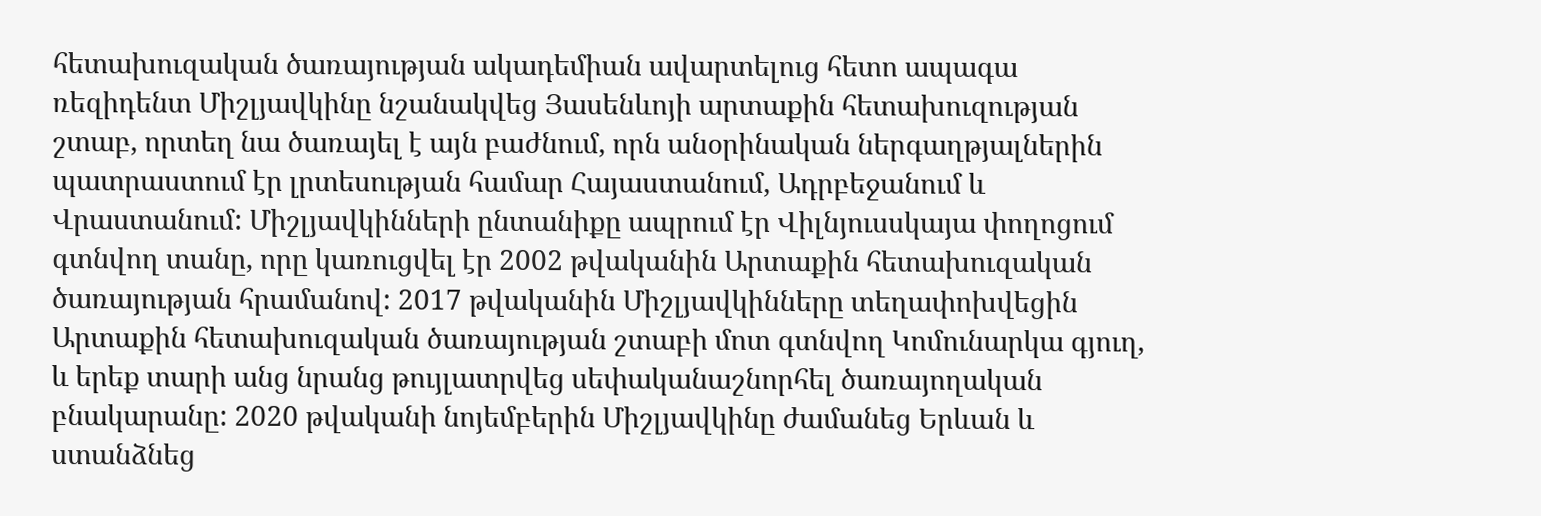հետախուզական ծառայության ակադեմիան ավարտելուց հետո ապագա ռեզիդենտ Միշլյավկինը նշանակվեց Յասենևոյի արտաքին հետախուզության շտաբ, որտեղ նա ծառայել է այն բաժնում, որն անօրինական ներգաղթյալներին պատրաստում էր լրտեսության համար Հայաստանում, Ադրբեջանում և Վրաստանում: Միշլյավկինների ընտանիքը ապրում էր Վիլնյուսսկայա փողոցում գտնվող տանը, որը կառուցվել էր 2002 թվականին Արտաքին հետախուզական ծառայության հրամանով: 2017 թվականին Միշլյավկինները տեղափոխվեցին Արտաքին հետախուզական ծառայության շտաբի մոտ գտնվող Կոմունարկա գյուղ, և երեք տարի անց նրանց թույլատրվեց սեփականաշնորհել ծառայողական բնակարանը: 2020 թվականի նոյեմբերին Միշլյավկինը ժամանեց Երևան և ստանձնեց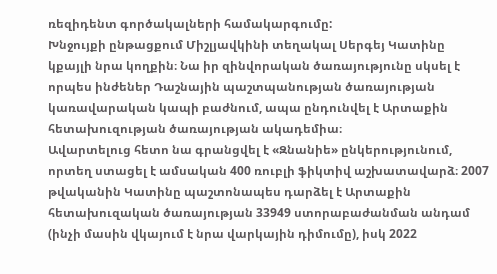ռեզիդենտ գործակալների համակարգումը:
Խնջույքի ընթացքում Միշլյավկինի տեղակալ Սերգեյ Կատինը կքայլի նրա կողքին։ Նա իր զինվորական ծառայությունը սկսել է որպես ինժեներ Դաշնային պաշտպանության ծառայության կառավարական կապի բաժնում, ապա ընդունվել է Արտաքին հետախուզության ծառայության ակադեմիա։
Ավարտելուց հետո նա գրանցվել է «Զնանիե» ընկերությունում, որտեղ ստացել է ամսական 400 ռուբլի ֆիկտիվ աշխատավարձ։ 2007 թվականին Կատինը պաշտոնապես դարձել է Արտաքին հետախուզական ծառայության 33949 ստորաբաժանման անդամ (ինչի մասին վկայում է նրա վարկային դիմումը), իսկ 2022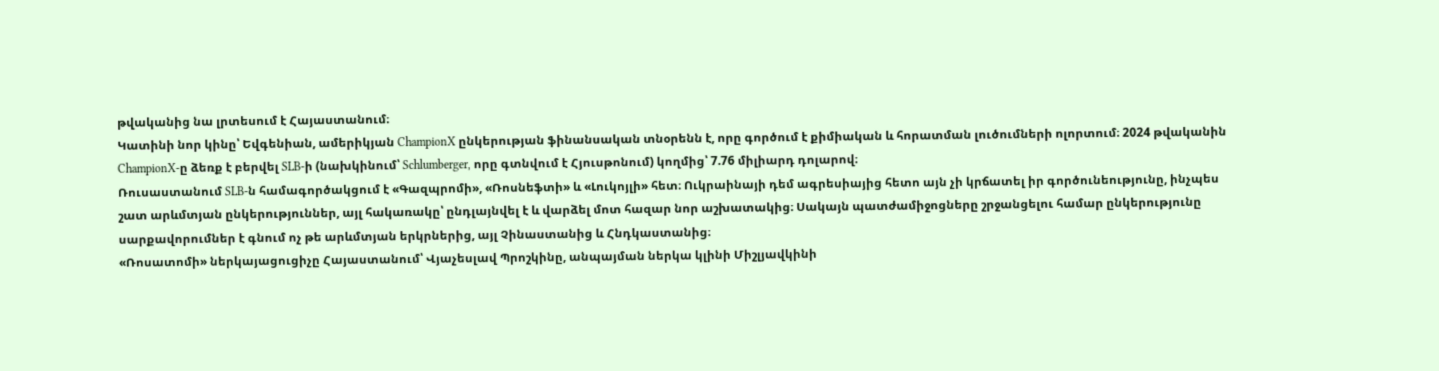թվականից նա լրտեսում է Հայաստանում։
Կատինի նոր կինը՝ Եվգենիան, ամերիկյան ChampionX ընկերության ֆինանսական տնօրենն է, որը գործում է քիմիական և հորատման լուծումների ոլորտում։ 2024 թվականին ChampionX-ը ձեռք է բերվել SLB-ի (նախկինում՝ Schlumberger, որը գտնվում է Հյուսթոնում) կողմից՝ 7.76 միլիարդ դոլարով։
Ռուսաստանում SLB-ն համագործակցում է «Գազպրոմի», «Ռոսնեֆտի» և «Լուկոյլի» հետ։ Ուկրաինայի դեմ ագրեսիայից հետո այն չի կրճատել իր գործունեությունը, ինչպես շատ արևմտյան ընկերություններ, այլ հակառակը՝ ընդլայնվել է և վարձել մոտ հազար նոր աշխատակից։ Սակայն պատժամիջոցները շրջանցելու համար ընկերությունը սարքավորումներ է գնում ոչ թե արևմտյան երկրներից, այլ Չինաստանից և Հնդկաստանից։
«Ռոսատոմի» ներկայացուցիչը Հայաստանում՝ Վյաչեսլավ Պրոշկինը, անպայման ներկա կլինի Միշլյավկինի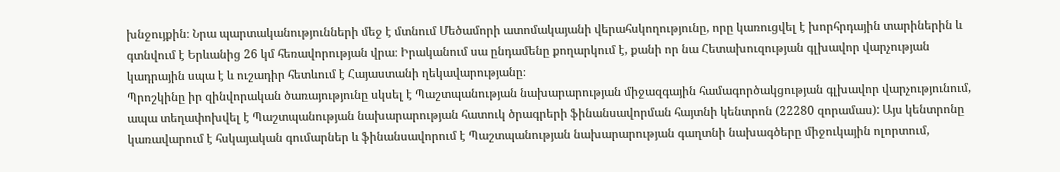խնջույքին։ Նրա պարտականությունների մեջ է մտնում Մեծամորի ատոմակայանի վերահսկողությունը, որը կառուցվել է խորհրդային տարիներին և գտնվում է Երևանից 26 կմ հեռավորության վրա։ Իրականում սա ընդամենը քողարկում է, քանի որ նա Հետախուզության գլխավոր վարչության կադրային սպա է և ուշադիր հետևում է Հայաստանի ղեկավարությանը։
Պրոշկինը իր զինվորական ծառայությունը սկսել է Պաշտպանության նախարարության միջազգային համագործակցության գլխավոր վարչությունում, ապա տեղափոխվել է Պաշտպանության նախարարության հատուկ ծրագրերի ֆինանսավորման հայտնի կենտրոն (22280 զորամաս): Այս կենտրոնը կառավարում է հսկայական գումարներ և ֆինանսավորում է Պաշտպանության նախարարության գաղտնի նախագծերը միջուկային ոլորտում,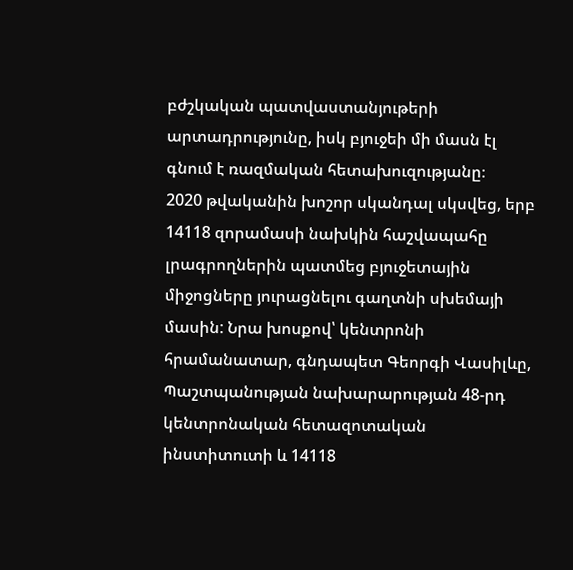բժշկական պատվաստանյութերի արտադրությունը, իսկ բյուջեի մի մասն էլ գնում է ռազմական հետախուզությանը։
2020 թվականին խոշոր սկանդալ սկսվեց, երբ 14118 զորամասի նախկին հաշվապահը լրագրողներին պատմեց բյուջետային միջոցները յուրացնելու գաղտնի սխեմայի մասին: Նրա խոսքով՝ կենտրոնի հրամանատար, գնդապետ Գեորգի Վասիլևը, Պաշտպանության նախարարության 48-րդ կենտրոնական հետազոտական ինստիտուտի և 14118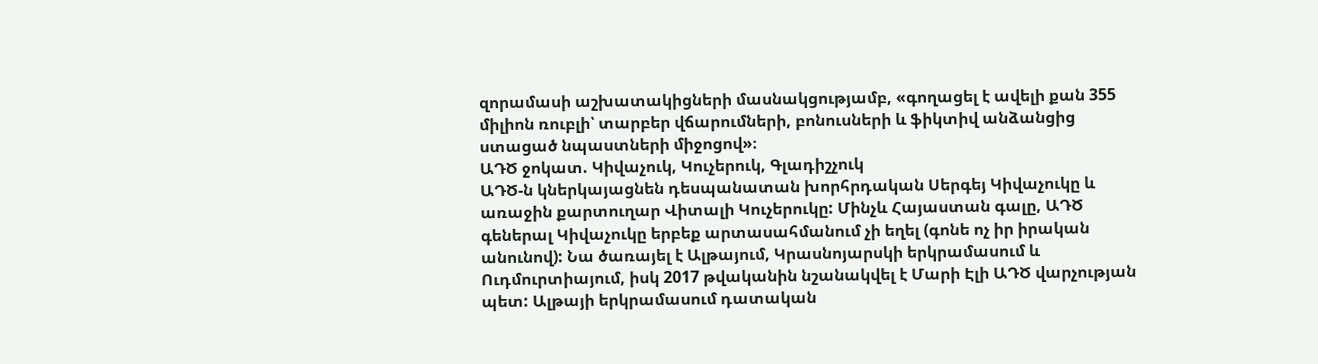զորամասի աշխատակիցների մասնակցությամբ, «գողացել է ավելի քան 355 միլիոն ռուբլի՝ տարբեր վճարումների, բոնուսների և ֆիկտիվ անձանցից ստացած նպաստների միջոցով»։
ԱԴԾ ջոկատ. Կիվաչուկ, Կուչերուկ, Գլադիշչուկ
ԱԴԾ-ն կներկայացնեն դեսպանատան խորհրդական Սերգեյ Կիվաչուկը և առաջին քարտուղար Վիտալի Կուչերուկը: Մինչև Հայաստան գալը, ԱԴԾ գեներալ Կիվաչուկը երբեք արտասահմանում չի եղել (գոնե ոչ իր իրական անունով): Նա ծառայել է Ալթայում, Կրասնոյարսկի երկրամասում և Ուդմուրտիայում, իսկ 2017 թվականին նշանակվել է Մարի Էլի ԱԴԾ վարչության պետ: Ալթայի երկրամասում դատական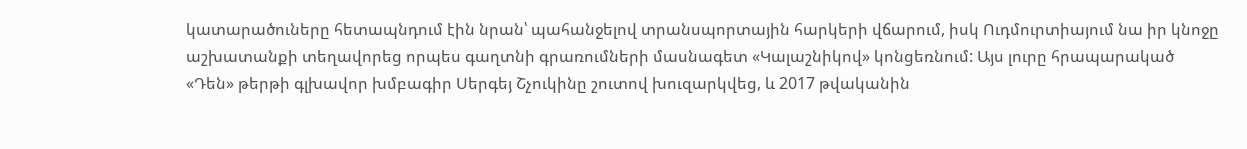կատարածուները հետապնդում էին նրան՝ պահանջելով տրանսպորտային հարկերի վճարում, իսկ Ուդմուրտիայում նա իր կնոջը աշխատանքի տեղավորեց որպես գաղտնի գրառումների մասնագետ «Կալաշնիկով» կոնցեռնում: Այս լուրը հրապարակած «Դեն» թերթի գլխավոր խմբագիր Սերգեյ Շչուկինը շուտով խուզարկվեց, և 2017 թվականին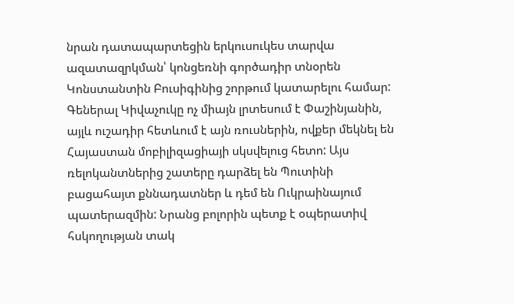նրան դատապարտեցին երկուսուկես տարվա ազատազրկման՝ կոնցեռնի գործադիր տնօրեն Կոնստանտին Բուսիգինից շորթում կատարելու համար:
Գեներալ Կիվաչուկը ոչ միայն լրտեսում է Փաշինյանին, այլև ուշադիր հետևում է այն ռուսներին, ովքեր մեկնել են Հայաստան մոբիլիզացիայի սկսվելուց հետո: Այս ռելոկանտներից շատերը դարձել են Պուտինի բացահայտ քննադատներ և դեմ են Ուկրաինայում պատերազմին: Նրանց բոլորին պետք է օպերատիվ հսկողության տակ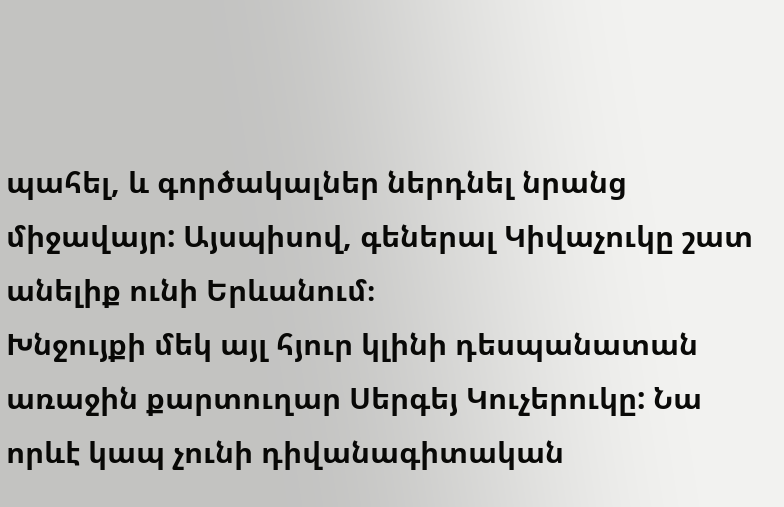պահել, և գործակալներ ներդնել նրանց միջավայր: Այսպիսով, գեներալ Կիվաչուկը շատ անելիք ունի Երևանում։
Խնջույքի մեկ այլ հյուր կլինի դեսպանատան առաջին քարտուղար Սերգեյ Կուչերուկը: Նա որևէ կապ չունի դիվանագիտական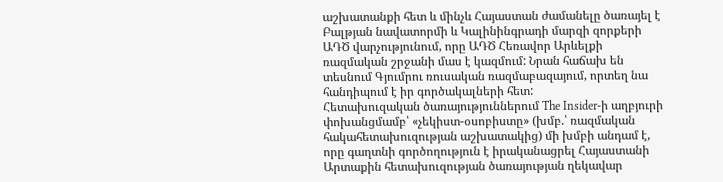աշխատանքի հետ և մինչև Հայաստան ժամանելը ծառայել է Բալթյան նավատորմի և Կալինինգրադի մարզի զորքերի ԱԴԾ վարչությունում, որը ԱԴԾ Հեռավոր Արևելքի ռազմական շրջանի մաս է կազմում: Նրան հաճախ են տեսնում Գյումրու ռուսական ռազմաբազայում, որտեղ նա հանդիպում է իր գործակալների հետ:
Հետախուզական ծառայություններում The Insider-ի աղբյուրի փոխանցմամբ՝ «չեկիստ-օսոբիստը» (խմբ.՝ ռազմական հակահետախուզության աշխատակից) մի խմբի անդամ է, որը գաղտնի գործողություն է իրականացրել Հայաստանի Արտաքին հետախուզության ծառայության ղեկավար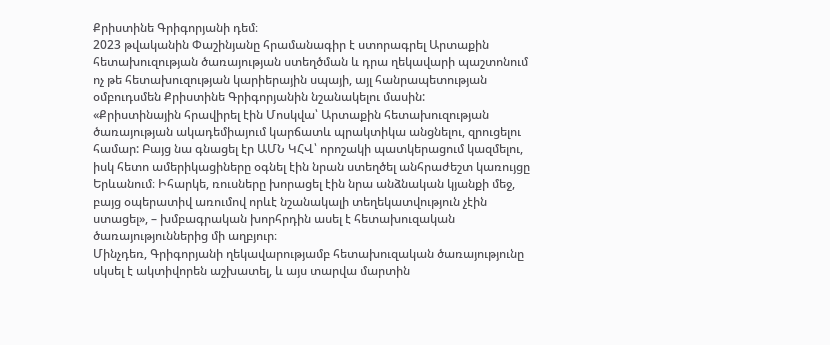Քրիստինե Գրիգորյանի դեմ։
2023 թվականին Փաշինյանը հրամանագիր է ստորագրել Արտաքին հետախուզության ծառայության ստեղծման և դրա ղեկավարի պաշտոնում ոչ թե հետախուզության կարիերային սպայի, այլ հանրապետության օմբուդսմեն Քրիստինե Գրիգորյանին նշանակելու մասին:
«Քրիստինային հրավիրել էին Մոսկվա՝ Արտաքին հետախուզության ծառայության ակադեմիայում կարճատև պրակտիկա անցնելու, զրուցելու համար: Բայց նա գնացել էր ԱՄՆ ԿՀՎ՝ որոշակի պատկերացում կազմելու, իսկ հետո ամերիկացիները օգնել էին նրան ստեղծել անհրաժեշտ կառույցը Երևանում։ Իհարկե, ռուսները խորացել էին նրա անձնական կյանքի մեջ, բայց օպերատիվ առումով որևէ նշանակալի տեղեկատվություն չէին ստացել», – խմբագրական խորհրդին ասել է հետախուզական ծառայություններից մի աղբյուր։
Մինչդեռ, Գրիգորյանի ղեկավարությամբ հետախուզական ծառայությունը սկսել է ակտիվորեն աշխատել, և այս տարվա մարտին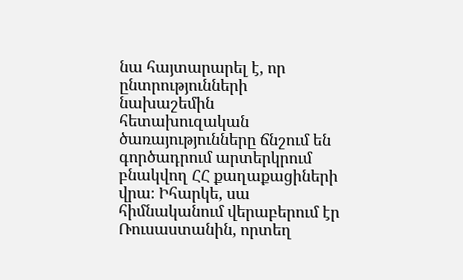նա հայտարարել է, որ ընտրությունների նախաշեմին հետախուզական ծառայությունները ճնշում են գործադրում արտերկրում բնակվող ՀՀ քաղաքացիների վրա։ Իհարկե, սա հիմնականում վերաբերում էր Ռուսաստանին, որտեղ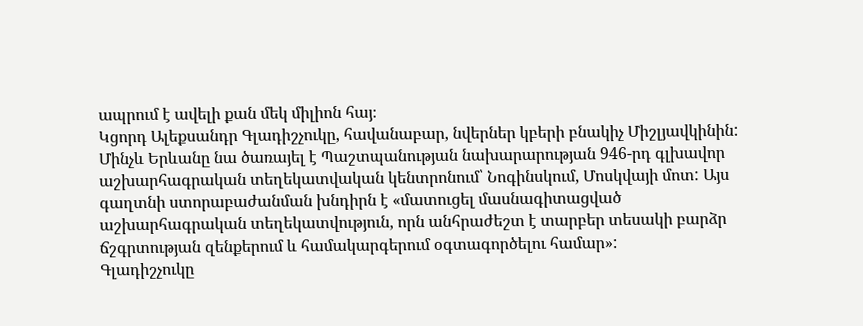ապրում է ավելի քան մեկ միլիոն հայ։
Կցորդ Ալեքսանդր Գլադիշչուկը, հավանաբար, նվերներ կբերի բնակիչ Միշլյավկինին: Մինչև Երևանը նա ծառայել է Պաշտպանության նախարարության 946-րդ գլխավոր աշխարհագրական տեղեկատվական կենտրոնում՝ Նոգինսկում, Մոսկվայի մոտ: Այս գաղտնի ստորաբաժանման խնդիրն է «մատուցել մասնագիտացված աշխարհագրական տեղեկատվություն, որն անհրաժեշտ է տարբեր տեսակի բարձր ճշգրտության զենքերում և համակարգերում օգտագործելու համար»:
Գլադիշչուկը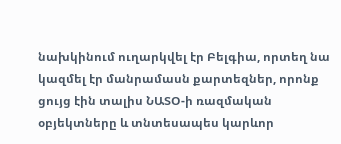նախկինում ուղարկվել էր Բելգիա, որտեղ նա կազմել էր մանրամասն քարտեզներ, որոնք ցույց էին տալիս ՆԱՏՕ-ի ռազմական օբյեկտները և տնտեսապես կարևոր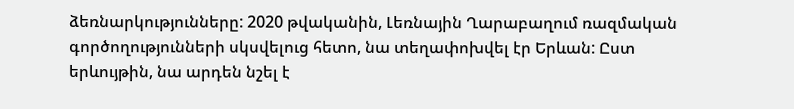ձեռնարկությունները: 2020 թվականին, Լեռնային Ղարաբաղում ռազմական գործողությունների սկսվելուց հետո, նա տեղափոխվել էր Երևան: Ըստ երևույթին, նա արդեն նշել է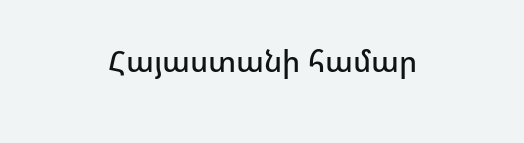Հայաստանի համար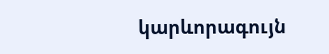կարևորագույն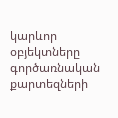կարևոր օբյեկտները գործառնական քարտեզների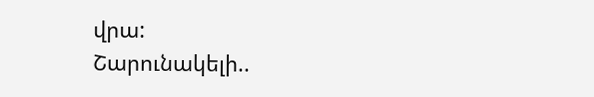վրա:
Շարունակելի..